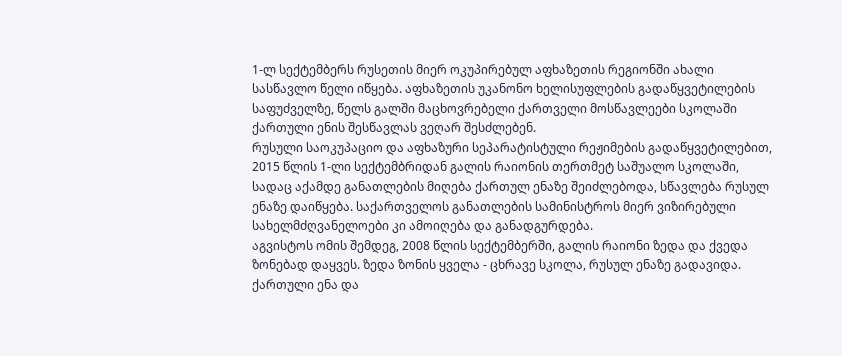1-ლ სექტემბერს რუსეთის მიერ ოკუპირებულ აფხაზეთის რეგიონში ახალი სასწავლო წელი იწყება. აფხაზეთის უკანონო ხელისუფლების გადაწყვეტილების საფუძველზე, წელს გალში მაცხოვრებელი ქართველი მოსწავლეები სკოლაში ქართული ენის შესწავლას ვეღარ შესძლებენ.
რუსული საოკუპაციო და აფხაზური სეპარატისტული რეჟიმების გადაწყვეტილებით, 2015 წლის 1-ლი სექტემბრიდან გალის რაიონის თერთმეტ საშუალო სკოლაში, სადაც აქამდე განათლების მიღება ქართულ ენაზე შეიძლებოდა, სწავლება რუსულ ენაზე დაიწყება. საქართველოს განათლების სამინისტროს მიერ ვიზირებული სახელმძღვანელოები კი ამოიღება და განადგურდება.
აგვისტოს ომის შემდეგ, 2008 წლის სექტემბერში, გალის რაიონი ზედა და ქვედა ზონებად დაყვეს. ზედა ზონის ყველა - ცხრავე სკოლა, რუსულ ენაზე გადავიდა. ქართული ენა და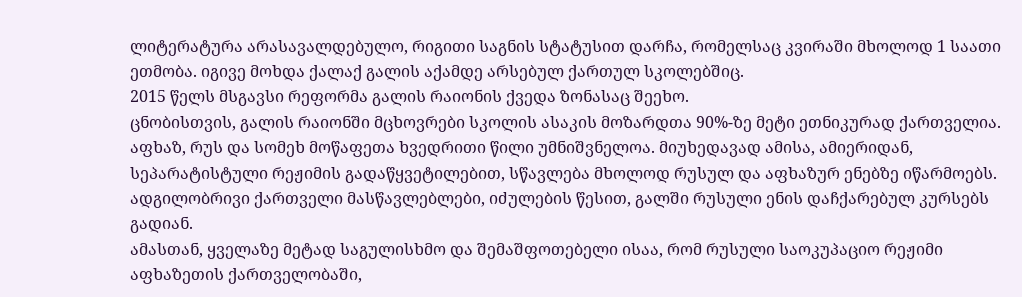ლიტერატურა არასავალდებულო, რიგითი საგნის სტატუსით დარჩა, რომელსაც კვირაში მხოლოდ 1 საათი ეთმობა. იგივე მოხდა ქალაქ გალის აქამდე არსებულ ქართულ სკოლებშიც.
2015 წელს მსგავსი რეფორმა გალის რაიონის ქვედა ზონასაც შეეხო.
ცნობისთვის, გალის რაიონში მცხოვრები სკოლის ასაკის მოზარდთა 90%-ზე მეტი ეთნიკურად ქართველია. აფხაზ, რუს და სომეხ მოწაფეთა ხვედრითი წილი უმნიშვნელოა. მიუხედავად ამისა, ამიერიდან, სეპარატისტული რეჟიმის გადაწყვეტილებით, სწავლება მხოლოდ რუსულ და აფხაზურ ენებზე იწარმოებს. ადგილობრივი ქართველი მასწავლებლები, იძულების წესით, გალში რუსული ენის დაჩქარებულ კურსებს გადიან.
ამასთან, ყველაზე მეტად საგულისხმო და შემაშფოთებელი ისაა, რომ რუსული საოკუპაციო რეჟიმი აფხაზეთის ქართველობაში,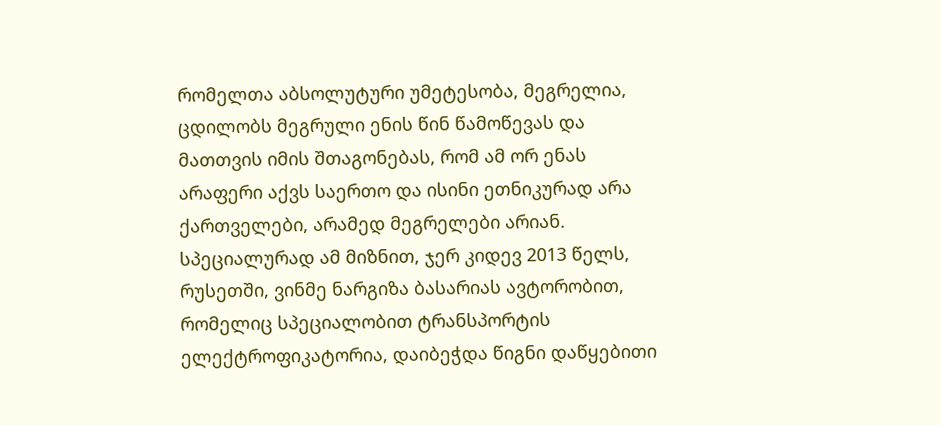რომელთა აბსოლუტური უმეტესობა, მეგრელია, ცდილობს მეგრული ენის წინ წამოწევას და მათთვის იმის შთაგონებას, რომ ამ ორ ენას არაფერი აქვს საერთო და ისინი ეთნიკურად არა ქართველები, არამედ მეგრელები არიან. სპეციალურად ამ მიზნით, ჯერ კიდევ 2013 წელს, რუსეთში, ვინმე ნარგიზა ბასარიას ავტორობით, რომელიც სპეციალობით ტრანსპორტის ელექტროფიკატორია, დაიბეჭდა წიგნი დაწყებითი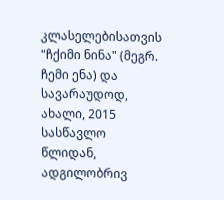კლასელებისათვის "ჩქიმი ნინა" (მეგრ. ჩემი ენა) და სავარაუდოდ, ახალი, 2015 სასწავლო წლიდან, ადგილობრივ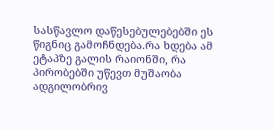სასწავლო დაწესებულებებში ეს წიგნიც გამოჩნდება.რა ხდება ამ ეტაპზე გალის რაიონში, რა პირობებში უწევთ მუშაობა ადგილობრივ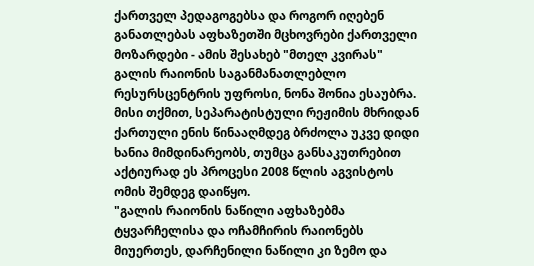ქართველ პედაგოგებსა და როგორ იღებენ განათლებას აფხაზეთში მცხოვრები ქართველი მოზარდები - ამის შესახებ "მთელ კვირას" გალის რაიონის საგანმანათლებლო რესურსცენტრის უფროსი, ნონა შონია ესაუბრა.
მისი თქმით, სეპარატისტული რეჟიმის მხრიდან ქართული ენის წინააღმდეგ ბრძოლა უკვე დიდი ხანია მიმდინარეობს, თუმცა განსაკუთრებით აქტიურად ეს პროცესი 2008 წლის აგვისტოს ომის შემდეგ დაიწყო.
"გალის რაიონის ნაწილი აფხაზებმა ტყვარჩელისა და ოჩამჩირის რაიონებს მიუერთეს, დარჩენილი ნაწილი კი ზემო და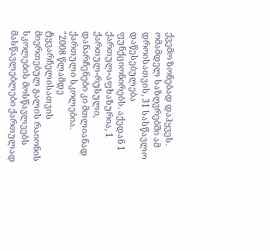ქვემო ზონებად დაჰყვეს. ომამდელ საზღვრებში ამ დროისათვის, 31 სასწავლო დაწესებულება ფუნქციონირებს. აქედან 1 ქართულ-აფხაზურია, 1 ქართულ-რუსული, დანარჩენები კი მთლიანად ქართული სკოლებია.
"2008 წლამდე ტყვარჩელისათვის მიერთებულ გალის რაიონის სკოლების მოსწავლეებს მასწავლებლები ქართულად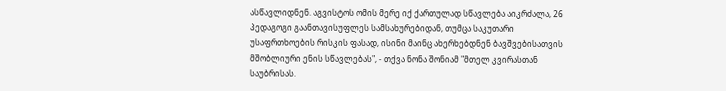ასწავლიდნენ. აგვისტოს ომის მერე იქ ქართულად სწავლება აიკრძალა, 26 პედაგოგი გაანთავისუფლეს სამსახურებიდან, თუმცა საკუთარი უსაფრთხოების რისკის ფასად, ისინი მაინც ახერხებდნენ ბავშვებისათვის მშობლიური ენის სწავლებას", - თქვა ნონა შონიამ "მთელ კვირასთან საუბრისას.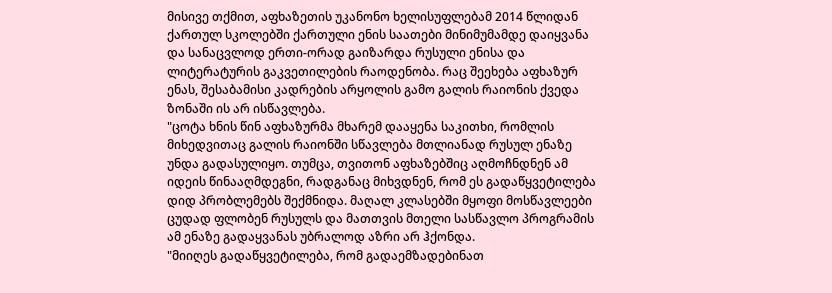მისივე თქმით, აფხაზეთის უკანონო ხელისუფლებამ 2014 წლიდან ქართულ სკოლებში ქართული ენის საათები მინიმუმამდე დაიყვანა და სანაცვლოდ ერთი-ორად გაიზარდა რუსული ენისა და ლიტერატურის გაკვეთილების რაოდენობა. რაც შეეხება აფხაზურ ენას, შესაბამისი კადრების არყოლის გამო გალის რაიონის ქვედა ზონაში ის არ ისწავლება.
"ცოტა ხნის წინ აფხაზურმა მხარემ დააყენა საკითხი, რომლის მიხედვითაც გალის რაიონში სწავლება მთლიანად რუსულ ენაზე უნდა გადასულიყო. თუმცა, თვითონ აფხაზებშიც აღმოჩნდნენ ამ იდეის წინააღმდეგნი, რადგანაც მიხვდნენ, რომ ეს გადაწყვეტილება დიდ პრობლემებს შექმნიდა. მაღალ კლასებში მყოფი მოსწავლეები ცუდად ფლობენ რუსულს და მათთვის მთელი სასწავლო პროგრამის ამ ენაზე გადაყვანას უბრალოდ აზრი არ ჰქონდა.
"მიიღეს გადაწყვეტილება, რომ გადაემზადებინათ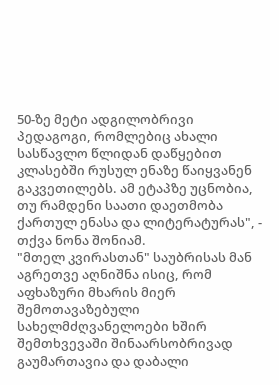50-ზე მეტი ადგილობრივი პედაგოგი, რომლებიც ახალი სასწავლო წლიდან დაწყებით კლასებში რუსულ ენაზე წაიყვანენ გაკვეთილებს. ამ ეტაპზე უცნობია, თუ რამდენი საათი დაეთმობა ქართულ ენასა და ლიტერატურას", - თქვა ნონა შონიამ.
"მთელ კვირასთან" საუბრისას მან აგრეთვე აღნიშნა ისიც, რომ აფხაზური მხარის მიერ შემოთავაზებული სახელმძღვანელოები ხშირ შემთხვევაში შინაარსობრივად გაუმართავია და დაბალი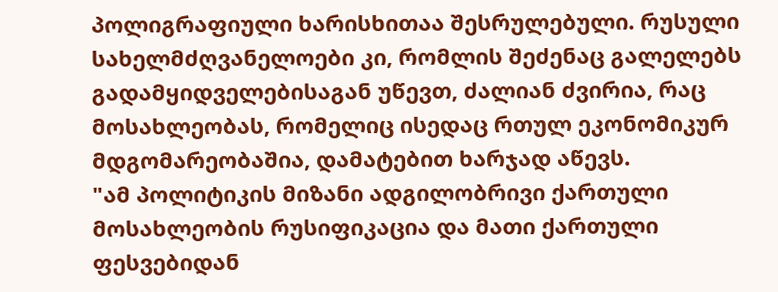პოლიგრაფიული ხარისხითაა შესრულებული. რუსული სახელმძღვანელოები კი, რომლის შეძენაც გალელებს გადამყიდველებისაგან უწევთ, ძალიან ძვირია, რაც მოსახლეობას, რომელიც ისედაც რთულ ეკონომიკურ მდგომარეობაშია, დამატებით ხარჯად აწევს.
"ამ პოლიტიკის მიზანი ადგილობრივი ქართული მოსახლეობის რუსიფიკაცია და მათი ქართული ფესვებიდან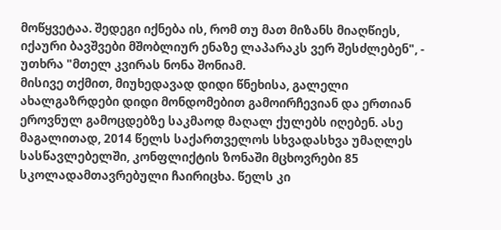მოწყვეტაა. შედეგი იქნება ის, რომ თუ მათ მიზანს მიაღწიეს, იქაური ბავშვები მშობლიურ ენაზე ლაპარაკს ვერ შესძლებენ", - უთხრა "მთელ კვირას ნონა შონიამ.
მისივე თქმით, მიუხედავად დიდი წნეხისა, გალელი ახალგაზრდები დიდი მონდომებით გამოირჩევიან და ერთიან ეროვნულ გამოცდებზე საკმაოდ მაღალ ქულებს იღებენ. ასე მაგალითად, 2014 წელს საქართველოს სხვადასხვა უმაღლეს სასწავლებელში, კონფლიქტის ზონაში მცხოვრები 85 სკოლადამთავრებული ჩაირიცხა. წელს კი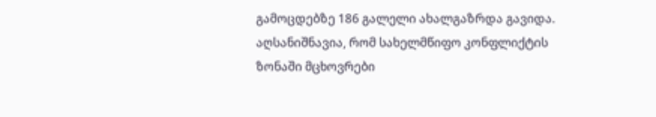გამოცდებზე 186 გალელი ახალგაზრდა გავიდა. აღსანიშნავია, რომ სახელმწიფო კონფლიქტის ზონაში მცხოვრები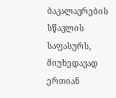ბაკალავრების სწავლის საფასურს, მიუხედავად ერთიან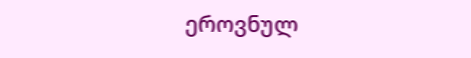ეროვნულ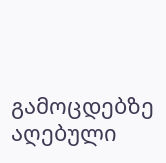გამოცდებზე აღებული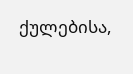ქულებისა,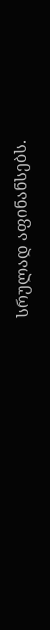სრულად აფინანსებს.